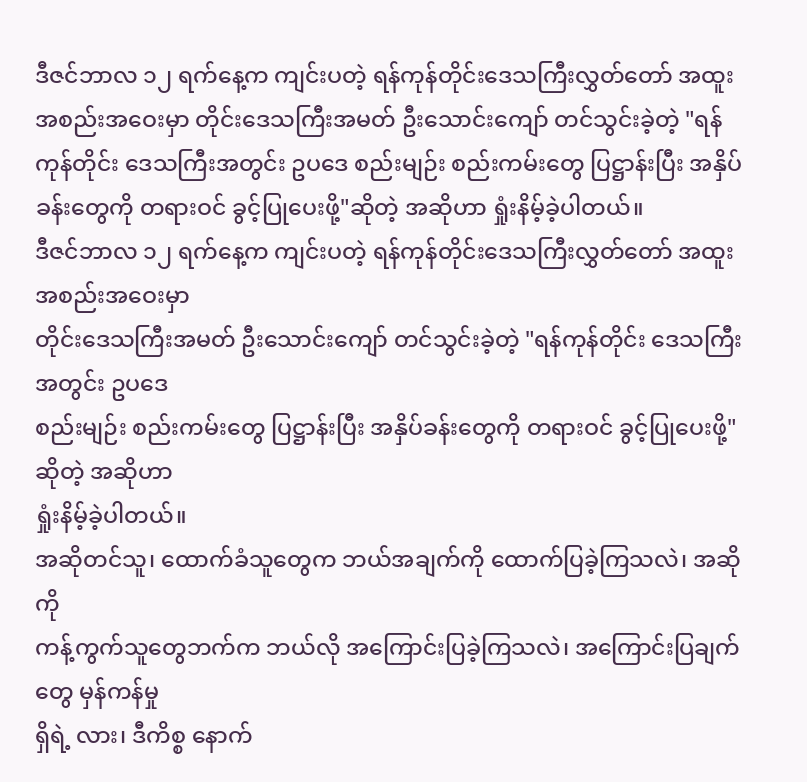ဒီဇင်ဘာလ ၁၂ ရက်နေ့က ကျင်းပတဲ့ ရန်ကုန်တိုင်းဒေသကြီးလွှတ်တော် အထူး အစည်းအဝေးမှာ တိုင်းဒေသကြီးအမတ် ဦးသောင်းကျော် တင်သွင်းခဲ့တဲ့ "ရန်ကုန်တိုင်း ဒေသကြီးအတွင်း ဥပဒေ စည်းမျဉ်း စည်းကမ်းတွေ ပြဋ္ဌာန်းပြီး အနှိပ်ခန်းတွေကို တရားဝင် ခွင့်ပြုပေးဖို့"ဆိုတဲ့ အဆိုဟာ ရှုံးနိမ့်ခဲ့ပါတယ်။
ဒီဇင်ဘာလ ၁၂ ရက်နေ့က ကျင်းပတဲ့ ရန်ကုန်တိုင်းဒေသကြီးလွှတ်တော် အထူး အစည်းအဝေးမှာ
တိုင်းဒေသကြီးအမတ် ဦးသောင်းကျော် တင်သွင်းခဲ့တဲ့ "ရန်ကုန်တိုင်း ဒေသကြီးအတွင်း ဥပဒေ
စည်းမျဉ်း စည်းကမ်းတွေ ပြဋ္ဌာန်းပြီး အနှိပ်ခန်းတွေကို တရားဝင် ခွင့်ပြုပေးဖို့"ဆိုတဲ့ အဆိုဟာ
ရှုံးနိမ့်ခဲ့ပါတယ်။
အဆိုတင်သူ၊ ထောက်ခံသူတွေက ဘယ်အချက်ကို ထောက်ပြခဲ့ကြသလဲ၊ အဆိုကို
ကန့်ကွက်သူတွေဘက်က ဘယ်လို အကြောင်းပြခဲ့ကြသလဲ၊ အကြောင်းပြချက်တွေ မှန်ကန်မှု
ရှိရဲ့ လား၊ ဒီကိစ္စ နောက်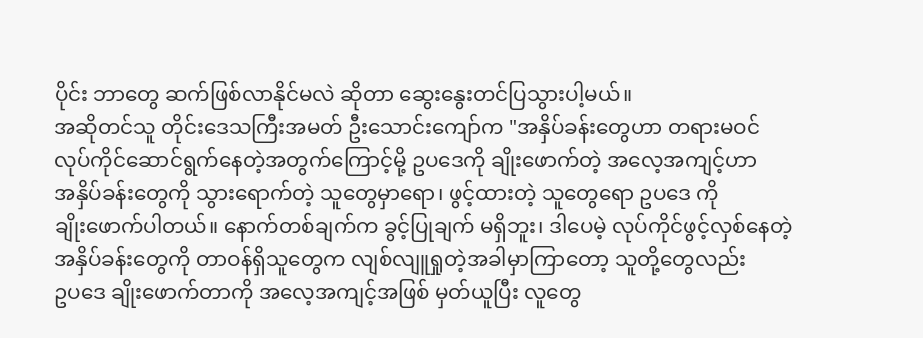ပိုင်း ဘာတွေ ဆက်ဖြစ်လာနိုင်မလဲ ဆိုတာ ဆွေးနွေးတင်ပြသွားပါ့မယ်။
အဆိုတင်သူ တိုင်းဒေသကြီးအမတ် ဦးသောင်းကျော်က "အနှိပ်ခန်းတွေဟာ တရားမဝင်
လုပ်ကိုင်ဆောင်ရွက်နေတဲ့အတွက်ကြောင့်မို့ ဥပဒေကို ချိုးဖောက်တဲ့ အလေ့အကျင့်ဟာ
အနှိပ်ခန်းတွေကို သွားရောက်တဲ့ သူတွေမှာရော၊ ဖွင့်ထားတဲ့ သူတွေရော ဥပဒေ ကို
ချိုးဖောက်ပါတယ်။ နောက်တစ်ချက်က ခွင့်ပြုချက် မရှိဘူး၊ ဒါပေမဲ့ လုပ်ကိုင်ဖွင့်လှစ်နေတဲ့
အနှိပ်ခန်းတွေကို တာဝန်ရှိသူတွေက လျစ်လျူရှုတဲ့အခါမှာကြာတော့ သူတို့တွေလည်း
ဥပဒေ ချိုးဖောက်တာကို အလေ့အကျင့်အဖြစ် မှတ်ယူပြီး လူတွေ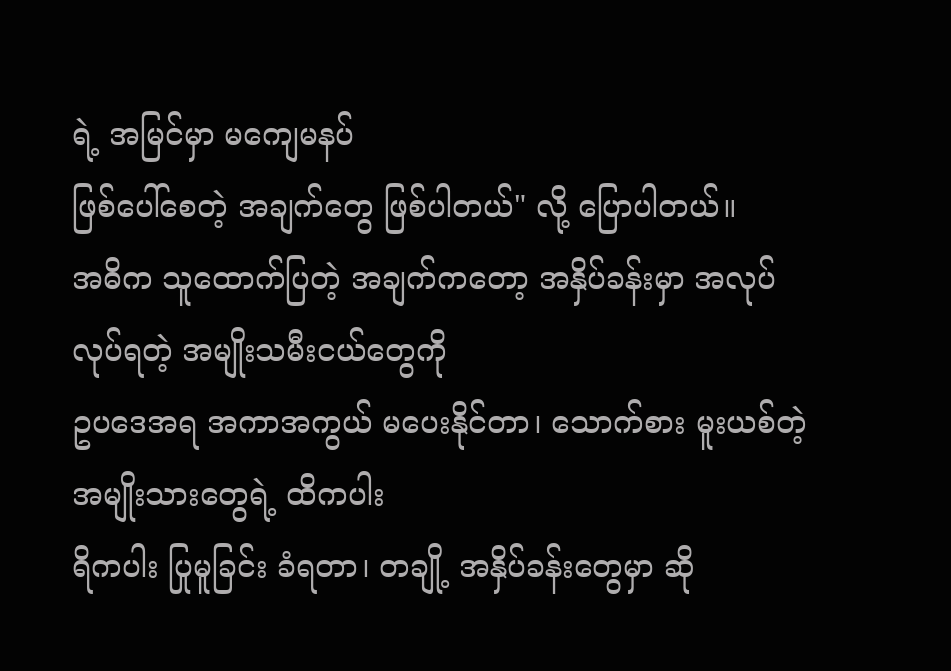ရဲ့ အမြင်မှာ မကျေမနပ်
ဖြစ်ပေါ်စေတဲ့ အချက်တွေ ဖြစ်ပါတယ်" လို့ ပြောပါတယ်။
အဓိက သူထောက်ပြတဲ့ အချက်ကတော့ အနှိပ်ခန်းမှာ အလုပ်လုပ်ရတဲ့ အမျိုးသမီးငယ်တွေကို
ဥပဒေအရ အကာအကွယ် မပေးနိုင်တာ၊ သောက်စား မူးယစ်တဲ့ အမျိုးသားတွေရဲ့ ထိကပါး
ရိကပါး ပြုမူခြင်း ခံရတာ၊ တချို့ အနှိပ်ခန်းတွေမှာ ဆို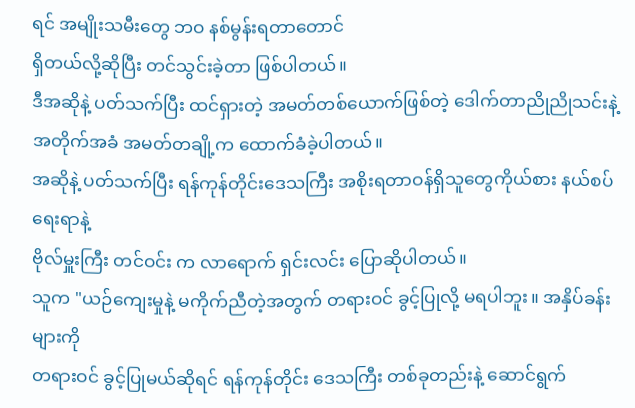ရင် အမျိုးသမီးတွေ ဘဝ နစ်မွန်းရတာတောင်
ရှိတယ်လို့ဆိုပြီး တင်သွင်းခဲ့တာ ဖြစ်ပါတယ်။
ဒီအဆိုနဲ့ ပတ်သက်ပြီး ထင်ရှားတဲ့ အမတ်တစ်ယောက်ဖြစ်တဲ့ ဒေါက်တာညိုညိုသင်းနဲ့
အတိုက်အခံ အမတ်တချို့က ထောက်ခံခဲ့ပါတယ်။
အဆိုနဲ့ ပတ်သက်ပြီး ရန်ကုန်တိုင်းဒေသကြီး အစိုးရတာဝန်ရှိသူတွေကိုယ်စား နယ်စပ်ရေးရာနဲ့
ဗိုလ်မှူးကြီး တင်ဝင်း က လာရောက် ရှင်းလင်း ပြောဆိုပါတယ်။
သူက "ယဉ်ကျေးမှုနဲ့ မကိုက်ညီတဲ့အတွက် တရားဝင် ခွင့်ပြုလို့ မရပါဘူး။ အနှိပ်ခန်းများကို
တရားဝင် ခွင့်ပြုမယ်ဆိုရင် ရန်ကုန်တိုင်း ဒေသကြီး တစ်ခုတည်းနဲ့ ဆောင်ရွက်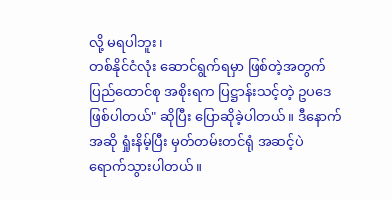လို့ မရပါဘူး၊
တစ်နိုင်ငံလုံး ဆောင်ရွက်ရမှာ ဖြစ်တဲ့အတွက် ပြည်ထောင်စု အစိုးရက ပြဋ္ဌာန်းသင့်တဲ့ ဥပဒေ
ဖြစ်ပါတယ်" ဆိုပြီး ပြောဆိုခဲ့ပါတယ်။ ဒီနောက် အဆို ရှုံးနိမ့်ပြီး မှတ်တမ်းတင်ရုံ အဆင့်ပဲ
ရောက်သွားပါတယ်။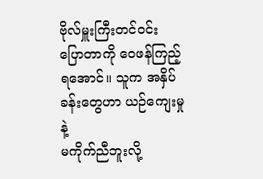ဗိုလ်မှူးကြီးတင်ဝင်း ပြောတာကို ဝေဖန်ကြည့်ရအောင်။ သူက အနှိပ်ခန်းတွေဟာ ယဉ်ကျေးမှုနဲ့
မကိုက်ညီဘူးလို့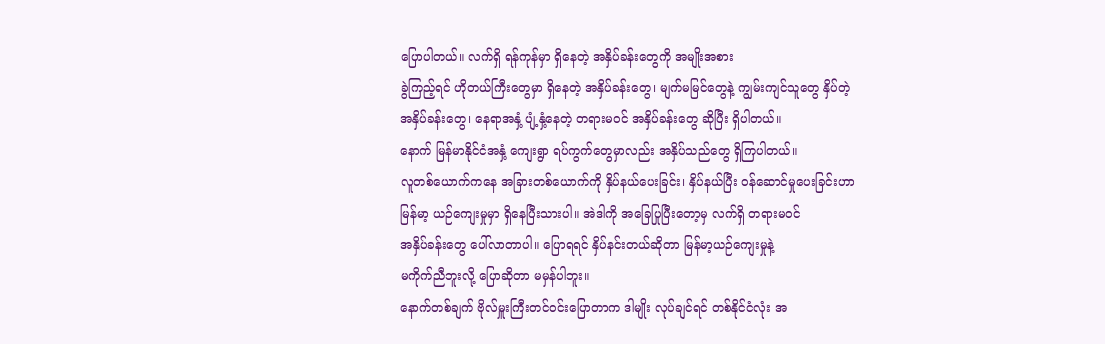ပြောပါတယ်။ လက်ရှိ ရန်ကုန်မှာ ရှိနေတဲ့ အနှိပ်ခန်းတွေကို အမျိုးအစား
ခွဲကြည့်ရင် ဟိုတယ်ကြီးတွေမှာ ရှိနေတဲ့ အနှိပ်ခန်းတွေ၊ မျက်မမြင်တွေနဲ့ ကျွမ်းကျင်သူတွေ နှိပ်တဲ့
အနှိပ်ခန်းတွေ၊ နေရာအနှံ့ ပျံ့နှံ့နေတဲ့ တရားမဝင် အနှိပ်ခန်းတွေ ဆိုပြီး ရှိပါတယ်။
နောက် မြန်မာနိုင်ငံအနှံ့ ကျေးရွာ ရပ်ကွက်တွေမှာလည်း အနှိပ်သည်တွေ ရှိကြပါတယ်။
လူတစ်ယောက်ကနေ အခြားတစ်ယောက်ကို နှိပ်နယ်ပေးခြင်း၊ နှိပ်နယ်ပြီး ၀န်ဆောင်မှုပေးခြင်းဟာ
မြန်မာ့ ယဉ်ကျေးမှုမှာ ရှိနေပြီးသားပါ။ အဲဒါကို အခြေပြုပြီးတော့မှ လက်ရှိ တရားမဝင်
အနှိပ်ခန်းတွေ ပေါ်လာတာပါ။ ပြောရရင် နှိပ်နင်းတယ်ဆိုတာ မြန်မာ့ယဉ်ကျေးမှုနဲ့
မကိုက်ညီဘူးလို့ ပြောဆိုတာ မမှန်ပါဘူး။
နောက်တစ်ချက် ဗိုလ်မှူးကြီးတင်ဝင်းပြောတာက ဒါမျိုး လုပ်ချင်ရင် တစ်နိုင်ငံလုံး အ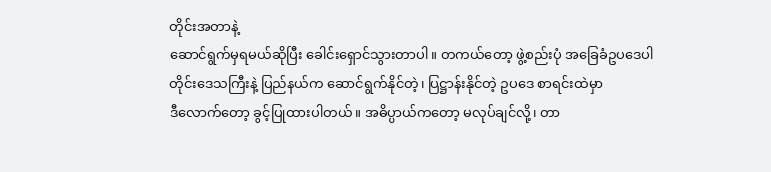တိုင်းအတာနဲ့
ဆောင်ရွက်မှရမယ်ဆိုပြီး ခေါင်းရှောင်သွားတာပါ။ တကယ်တော့ ဖွဲ့စည်းပုံ အခြေခံဥပဒေပါ
တိုင်းဒေသကြီးနဲ့ ပြည်နယ်က ဆောင်ရွက်နိုင်တဲ့၊ ပြဋ္ဌာန်းနိုင်တဲ့ ဥပဒေ စာရင်းထဲမှာ
ဒီလောက်တော့ ခွင့်ပြုထားပါတယ်။ အဓိပ္ပာယ်ကတော့ မလုပ်ချင်လို့၊ တာ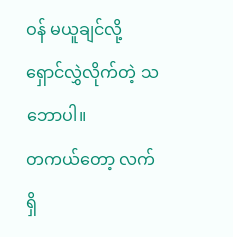ဝန် မယူချင်လို့
ရှောင်လွှဲလိုက်တဲ့ သဘောပါ။
တကယ်တော့ လက်ရှိ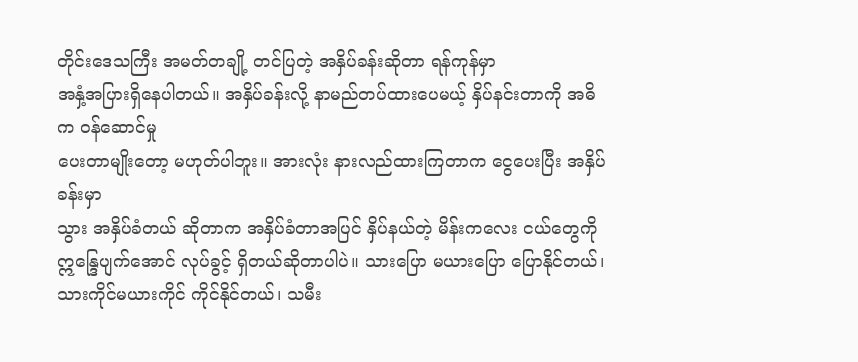တိုင်းဒေသကြီး အမတ်တချို့ တင်ပြတဲ့ အနှိပ်ခန်းဆိုတာ ရန်ကုန်မှာ
အနှံ့အပြားရှိနေပါတယ်။ အနှိပ်ခန်းလို့ နာမည်တပ်ထားပေမယ့် နှိပ်နင်းတာကို အဓိက ၀န်ဆောင်မှု
ပေးတာမျိုးတော့ မဟုတ်ပါဘူး။ အားလုံး နားလည်ထားကြတာက ငွေပေးပြီး အနှိပ်ခန်းမှာ
သွား အနှိပ်ခံတယ် ဆိုတာက အနှိပ်ခံတာအပြင် နှိပ်နယ်တဲ့ မိန်းကလေး ငယ်တွေကို
ဣန္ဒြေပျက်အောင် လုပ်ခွင့် ရှိတယ်ဆိုတာပါပဲ။ သားပြော မယားပြော ပြောနိုင်တယ်၊
သားကိုင်မယားကိုင် ကိုင်နိုင်တယ်၊ သမီး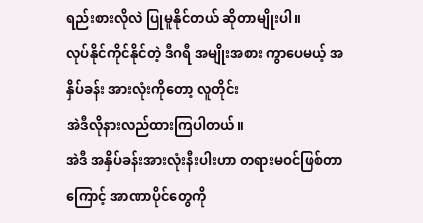ရည်းစားလိုလဲ ပြုမူနိုင်တယ် ဆိုတာမျိုးပါ။
လုပ်နိုင်ကိုင်နိုင်တဲ့ ဒီဂရီ အမျိုးအစား ကွာပေမယ့် အနှိပ်ခန်း အားလုံးကိုတော့ လူတိုင်း
အဲဒီလိုနားလည်ထားကြပါတယ်။
အဲဒီ အနှိပ်ခန်းအားလုံးနီးပါးဟာ တရားမဝင်ဖြစ်တာကြောင့် အာဏာပိုင်တွေကို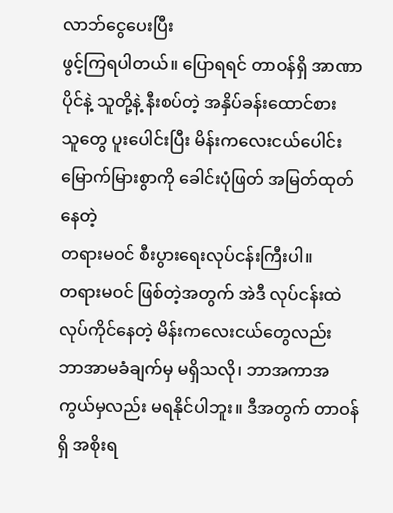လာဘ်ငွေပေးပြီး
ဖွင့်ကြရပါတယ်။ ပြောရရင် တာဝန်ရှိ အာဏာပိုင်နဲ့ သူတို့နဲ့ နီးစပ်တဲ့ အနှိပ်ခန်းထောင်စား
သူတွေ ပူးပေါင်းပြီး မိန်းကလေးငယ်ပေါင်း မြောက်မြားစွာကို ခေါင်းပုံဖြတ် အမြတ်ထုတ်နေတဲ့
တရားမဝင် စီးပွားရေးလုပ်ငန်းကြီးပါ။
တရားမဝင် ဖြစ်တဲ့အတွက် အဲဒီ လုပ်ငန်းထဲ လုပ်ကိုင်နေတဲ့ မိန်းကလေးငယ်တွေလည်း
ဘာအာမခံချက်မှ မရှိသလို၊ ဘာအကာအကွယ်မှလည်း မရနိုင်ပါဘူး။ ဒီအတွက် တာဝန်ရှိ အစိုးရ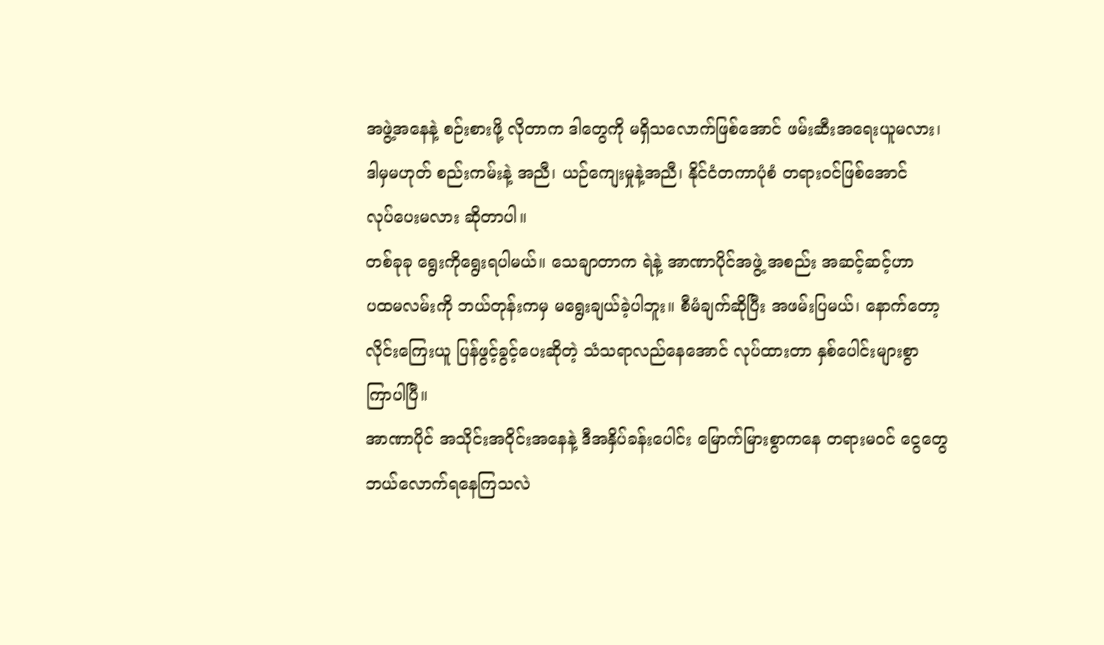အဖွဲ့အနေနဲ့ စဉ်းစားဖို့ လိုတာက ဒါတွေကို မရှိသလောက်ဖြစ်အောင် ဖမ်းဆီးအရေးယူမလား၊
ဒါမှမဟုတ် စည်းကမ်းနဲ့ အညီ၊ ယဉ်ကျေးမှုနဲ့အညီ၊ နိုင်ငံတကာပုံစံ တရားဝင်ဖြစ်အောင်
လုပ်ပေးမလား ဆိုတာပါ။
တစ်ခုခု ရွေးကိုရွေးရပါမယ်။ သေချာတာက ရဲနဲ့ အာဏာပိုင်အဖွဲ့ အစည်း အဆင့်ဆင့်ဟာ
ပထမလမ်းကို ဘယ်တုန်းကမှ မရွေးချယ်ခဲ့ပါဘူး။ စီမံချက်ဆိုပြီး အဖမ်းပြမယ်၊ နောက်တော့
လိုင်းကြေးယူ ပြန်ဖွင့်ခွင့်ပေးဆိုတဲ့ သံသရာလည်နေအောင် လုပ်ထားတာ နှစ်ပေါင်းများစွာ
ကြာပါပြီ။
အာဏာပိုင် အသိုင်းအဝိုင်းအနေနဲ့ ဒီအနှိပ်ခန်းပေါင်း မြောက်မြားစွာကနေ တရားမဝင် ငွေတွေ
ဘယ်လောက်ရနေကြသလဲ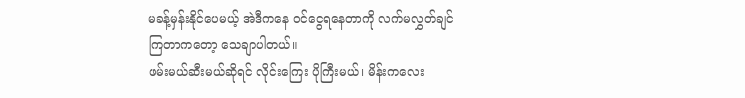မခန့်မှန်းနိုင်ပေမယ့် အဲဒီကနေ ၀င်ငွေရနေတာကို လက်မလွှတ်ချင်
ကြတာကတော့ သေချာပါတယ်။
ဖမ်းမယ်ဆီးမယ်ဆိုရင် လိုင်းကြေး ပိုကြီးမယ်၊ မိန်းကလေး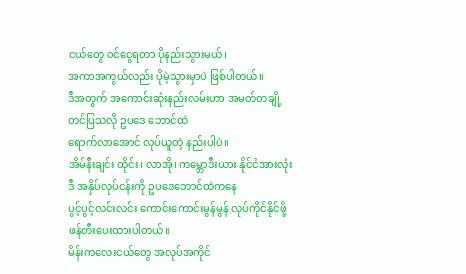ငယ်တွေ ၀င်ငွေရတာ ပိုနည်းသွားမယ်၊
အကာအကွယ်လည်း ပိုမဲ့သွားမှာပဲ ဖြစ်ပါတယ်။
ဒီအတွက် အကောင်းဆုံးနည်းလမ်းဟာ အမတ်တချို့ တင်ပြသလို ဥပဒေ ဘောင်ထဲ
ရောက်လာအောင် လုပ်ယူတဲ့ နည်းပါပဲ။
အိမ်နီးချင်း ထိုင်း၊ လာအို၊ ကမ္ဘောဒီးယား နိုင်ငံအားလုံး ဒီ အနှိပ်လုပ်ငန်းကို ဥပဒေဘောင်ထဲကနေ
ပွင့်ပွင့်လင်းလင်း ကောင်းကောင်းမွန်မွန် လုပ်ကိုင်နိုင်ဖို့ ဖန်တီးပေးထားပါတယ်။
မိန်းကလေးငယ်တွေ အလုပ်အကိုင်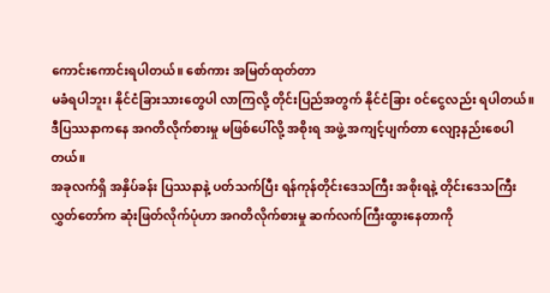ကောင်းကောင်းရပါတယ်။ စော်ကား အမြတ်ထုတ်တာ
မခံရပါဘူး၊ နိုင်ငံခြားသားတွေပါ လာကြလို့ တိုင်းပြည်အတွက် နိုင်ငံခြား ၀င်ငွေလည်း ရပါတယ်။
ဒီပြဿနာကနေ အဂတိလိုက်စားမှု မဖြစ်ပေါ်လို့ အစိုးရ အဖွဲ့ အကျင့်ပျက်တာ လျော့နည်းစေပါ
တယ်။
အခုလက်ရှိ အနှိပ်ခန်း ပြဿနာနဲ့ ပတ်သက်ပြီး ရန်ကုန်တိုင်းဒေသကြီး အစိုးရနဲ့ တိုင်းဒေသကြီး
လွှတ်တော်က ဆုံးဖြတ်လိုက်ပုံဟာ အဂတိလိုက်စားမှု ဆက်လက်ကြီးထွားနေတာကို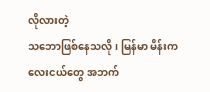လိုလားတဲ့
သဘောဖြစ်နေသလို၊ မြန်မာ မိန်းကလေးငယ်တွေ အဘက်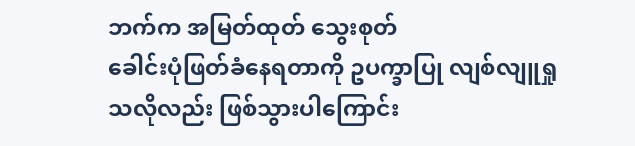ဘက်က အမြတ်ထုတ် သွေးစုတ်
ခေါင်းပုံဖြတ်ခံနေရတာကို ဥပက္ခာပြု လျစ်လျူရှုသလိုလည်း ဖြစ်သွားပါကြောင်း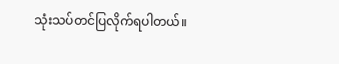သုံးသပ်တင်ပြလိုက်ရပါတယ်။